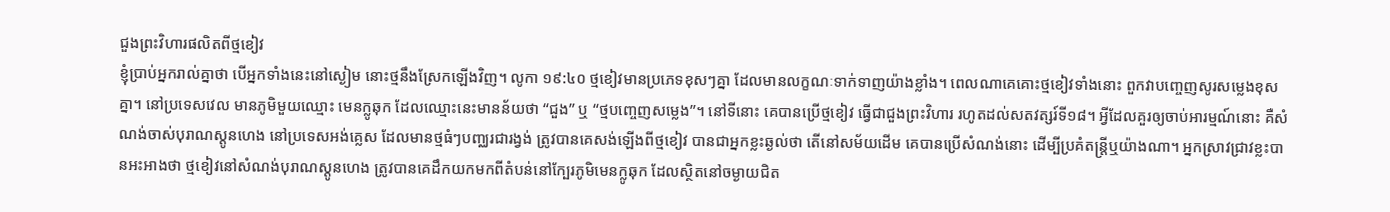ជួងព្រះវិហារផលិតពីថ្មខៀវ
ខ្ញុំប្រាប់អ្នករាល់គ្នាថា បើអ្នកទាំងនេះនៅស្ងៀម នោះថ្មនឹងស្រែកឡើងវិញ។ លូកា ១៩:៤០ ថ្មខៀវមានប្រភេទខុសៗគ្នា ដែលមានលក្ខណៈទាក់ទាញយ៉ាងខ្លាំង។ ពេលណាគេគោះថ្មខៀវទាំងនោះ ពួកវាបញ្ចេញសូរសម្លេងខុសគ្នា។ នៅប្រទេសវេល មានភូមិមួយឈ្មោះ មេនក្លូឆុក ដែលឈ្មោះនេះមានន័យថា “ជួង” ឬ “ថ្មបញ្ចេញសម្លេង”។ នៅទីនោះ គេបានប្រើថ្មខៀវ ធ្វើជាជួងព្រះវិហារ រហូតដល់សតវត្សរ៍ទី១៨។ អ្វីដែលគួរឲ្យចាប់អារម្មណ៍នោះ គឺសំណង់ចាស់បុរាណស្តូនហេង នៅប្រទេសអង់គ្លេស ដែលមានថ្មធំៗបញ្ឈរជារង្វង់ ត្រូវបានគេសង់ឡើងពីថ្មខៀវ បានជាអ្នកខ្លះឆ្ងល់ថា តើនៅសម័យដើម គេបានប្រើសំណង់នោះ ដើម្បីប្រគំតន្ត្រីឬយ៉ាងណា។ អ្នកស្រាវជ្រាវខ្លះបានអះអាងថា ថ្មខៀវនៅសំណង់បុរាណស្តូនហេង ត្រូវបានគេដឹកយកមកពីតំបន់នៅក្បែរភូមិមេនក្លូឆុក ដែលស្ថិតនៅចម្ងាយជិត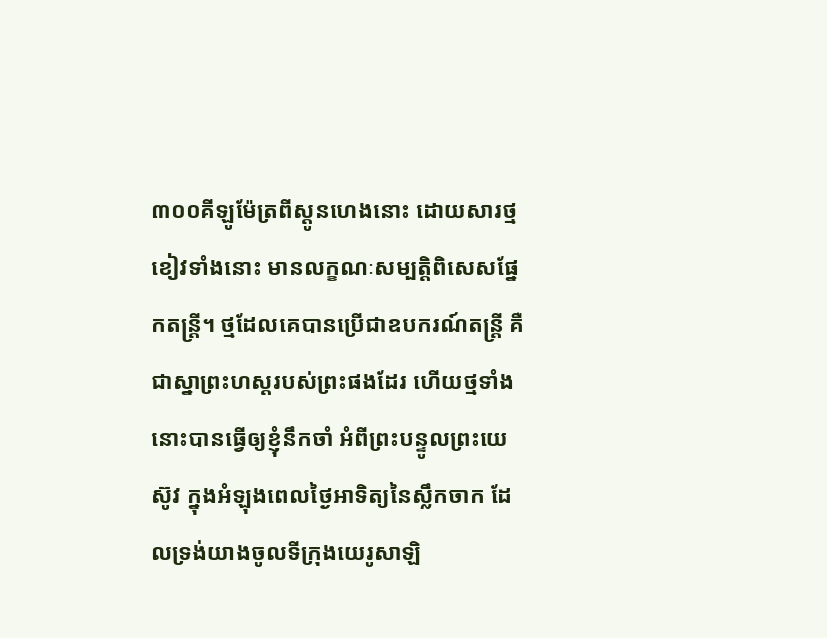៣០០គីឡូម៉ែត្រពីស្តូនហេងនោះ ដោយសារថ្មខៀវទាំងនោះ មានលក្ខណៈសម្បត្តិពិសេសផ្នែកតន្រ្តី។ ថ្មដែលគេបានប្រើជាឧបករណ៍តន្រ្តី គឺជាស្នាព្រះហស្តរបស់ព្រះផងដែរ ហើយថ្មទាំងនោះបានធ្វើឲ្យខ្ញុំនឹកចាំ អំពីព្រះបន្ទូលព្រះយេស៊ូវ ក្នុងអំឡុងពេលថ្ងៃអាទិត្យនៃស្លឹកចាក ដែលទ្រង់យាងចូលទីក្រុងយេរូសាឡិ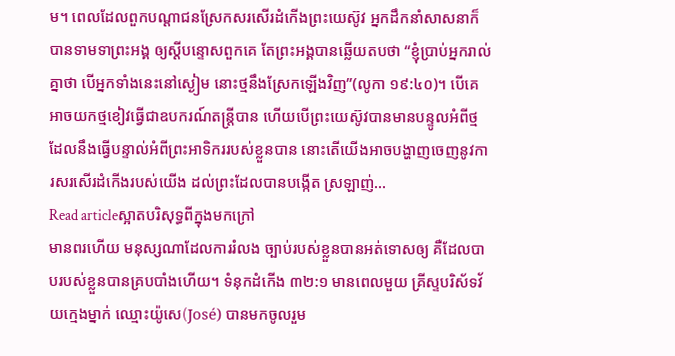ម។ ពេលដែលពួកបណ្តាជនស្រែកសរសើរដំកើងព្រះយេស៊ូវ អ្នកដឹកនាំសាសនាក៏បានទាមទាព្រះអង្គ ឲ្យស្តីបន្ទោសពួកគេ តែព្រះអង្គបានឆ្លើយតបថា “ខ្ញុំប្រាប់អ្នករាល់គ្នាថា បើអ្នកទាំងនេះនៅស្ងៀម នោះថ្មនឹងស្រែកឡើងវិញ”(លូកា ១៩:៤០)។ បើគេអាចយកថ្មខៀវធ្វើជាឧបករណ៍តន្ត្រីបាន ហើយបើព្រះយេស៊ូវបានមានបន្ទូលអំពីថ្ម ដែលនឹងធ្វើបន្ទាល់អំពីព្រះអាទិកររបស់ខ្លួនបាន នោះតើយើងអាចបង្ហាញចេញនូវការសរសើរដំកើងរបស់យើង ដល់ព្រះដែលបានបង្កើត ស្រឡាញ់…
Read articleស្អាតបរិសុទ្ធពីក្នុងមកក្រៅ
មានពរហើយ មនុស្សណាដែលការរំលង ច្បាប់របស់ខ្លួនបានអត់ទោសឲ្យ គឺដែលបាបរបស់ខ្លួនបានគ្របបាំងហើយ។ ទំនុកដំកើង ៣២:១ មានពេលមួយ គ្រីស្ទបរិស័ទវ័យក្មេងម្នាក់ ឈ្មោះយ៉ូសេ(José) បានមកចូលរួម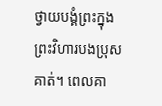ថ្វាយបង្គំព្រះក្នុងព្រះវិហារបងប្រុសគាត់។ ពេលគា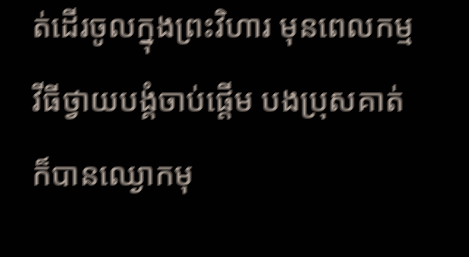ត់ដើរចូលក្នុងព្រះវិហារ មុនពេលកម្មវីធីថ្វាយបង្គំចាប់ផ្តើម បងប្រុសគាត់ក៏បានឈ្ងោកមុ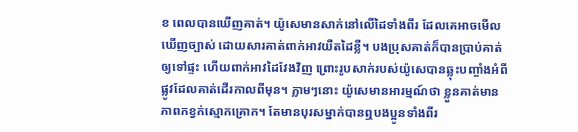ខ ពេលបានឃើញគាត់។ យ៉ូសេមានសាក់នៅលើដៃទាំងពីរ ដែលគេអាចមើលឃើញច្បាស់ ដោយសារគាត់ពាក់អាវយឺតដៃខ្លី។ បងប្រុសគាត់ក៏បានប្រាប់គាត់ ឲ្យទៅផ្ទះ ហើយពាក់អាវដៃវែងវិញ ព្រោះរូបសាក់របស់យ៉ូសេបានឆ្លុះបញ្ចាំងអំពីផ្លូវដែលគាត់ដើរកាលពីមុន។ ភ្លាមៗនោះ យ៉ូសេមានអារម្មណ៍ថា ខ្លួនគាត់មានភាពកខ្វក់ស្មោកគ្រោក។ តែមានបុរសម្នាក់បានឮបងប្អូនទាំងពីរ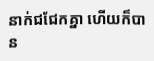នាក់ជជែកគ្នា ហើយក៏បាន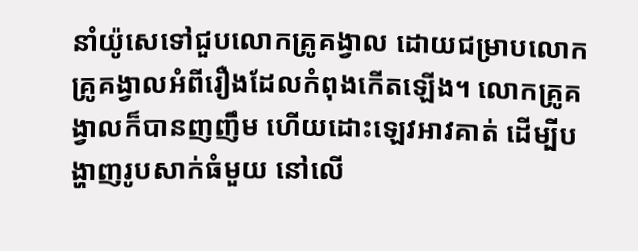នាំយ៉ូសេទៅជួបលោកគ្រូគង្វាល ដោយជម្រាបលោកគ្រូគង្វាលអំពីរឿងដែលកំពុងកើតឡើង។ លោកគ្រូគង្វាលក៏បានញញឹម ហើយដោះឡេវអាវគាត់ ដើម្បីបង្ហាញរូបសាក់ធំមួយ នៅលើ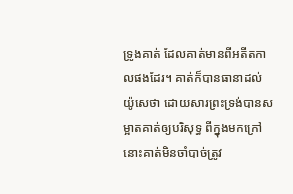ទ្រូងគាត់ ដែលគាត់មានពីអតីតកាលផងដែរ។ គាត់ក៏បានធានាដល់យ៉ូសេថា ដោយសារព្រះទ្រង់បានសម្អាតគាត់ឲ្យបរិសុទ្ធ ពីក្នុងមកក្រៅ នោះគាត់មិនចាំបាច់ត្រូវ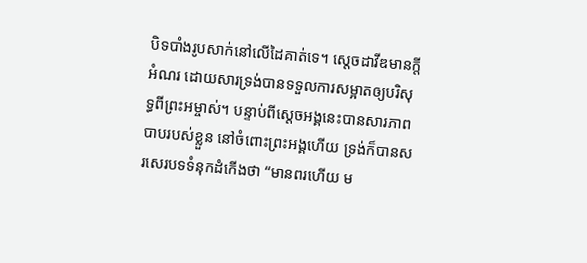បិទបាំងរូបសាក់នៅលើដៃគាត់ទេ។ ស្តេចដាវីឌមានក្តីអំណរ ដោយសារទ្រង់បានទទួលការសម្អាតឲ្យបរិសុទ្ធពីព្រះអម្ចាស់។ បន្ទាប់ពីស្តេចអង្គនេះបានសារភាពបាបរបស់ខ្លួន នៅចំពោះព្រះអង្គហើយ ទ្រង់ក៏បានសរសេរបទទំនុកដំកើងថា “មានពរហើយ ម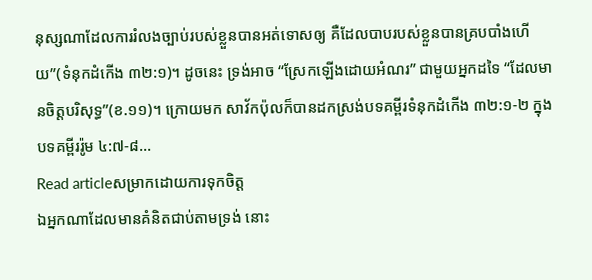នុស្សណាដែលការរំលងច្បាប់របស់ខ្លួនបានអត់ទោសឲ្យ គឺដែលបាបរបស់ខ្លួនបានគ្របបាំងហើយ”(ទំនុកដំកើង ៣២:១)។ ដូចនេះ ទ្រង់អាច “ស្រែកឡើងដោយអំណរ” ជាមួយអ្នកដទៃ “ដែលមានចិត្តបរិសុទ្ធ”(ខ.១១)។ ក្រោយមក សាវ័កប៉ុលក៏បានដកស្រង់បទគម្ពីរទំនុកដំកើង ៣២:១-២ ក្នុងបទគម្ពីររ៉ូម ៤:៧-៨…
Read articleសម្រាកដោយការទុកចិត្ត
ឯអ្នកណាដែលមានគំនិតជាប់តាមទ្រង់ នោះ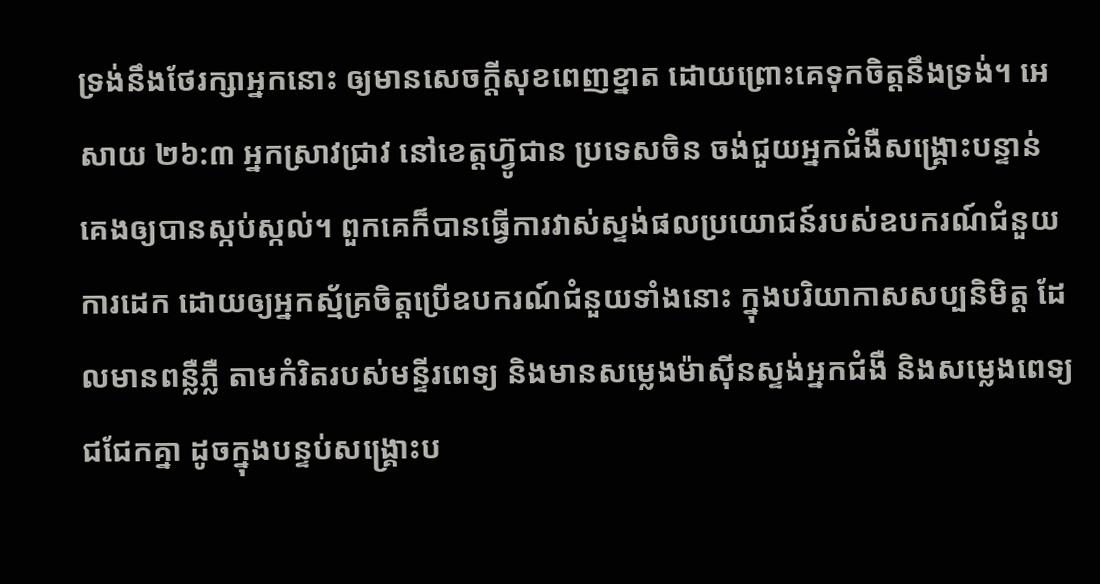ទ្រង់នឹងថែរក្សាអ្នកនោះ ឲ្យមានសេចក្តីសុខពេញខ្នាត ដោយព្រោះគេទុកចិត្តនឹងទ្រង់។ អេសាយ ២៦:៣ អ្នកស្រាវជ្រាវ នៅខេត្តហ្វ៊ូជាន ប្រទេសចិន ចង់ជួយអ្នកជំងឺសង្គ្រោះបន្ទាន់ គេងឲ្យបានស្កប់ស្កល់។ ពួកគេក៏បានធ្វើការវាស់ស្ទង់ផលប្រយោជន៍របស់ឧបករណ៍ជំនួយការដេក ដោយឲ្យអ្នកស្ម័គ្រចិត្តប្រើឧបករណ៍ជំនួយទាំងនោះ ក្នុងបរិយាកាសសប្បនិមិត្ត ដែលមានពន្លឺភ្លឺ តាមកំរិតរបស់មន្ទីរពេទ្យ និងមានសម្លេងម៉ាស៊ីនស្ទង់អ្នកជំងឺ និងសម្លេងពេទ្យជជែកគ្នា ដូចក្នុងបន្ទប់សង្គ្រោះប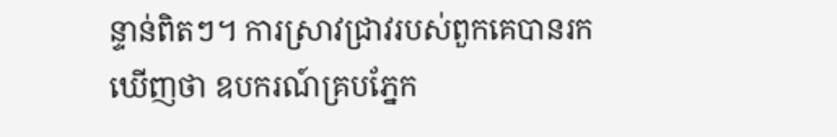ន្ទាន់ពិតៗ។ ការស្រាវជ្រាវរបស់ពួកគេបានរកឃើញថា ឧបករណ៍គ្របភ្នែក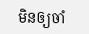មិនឲ្យចាំ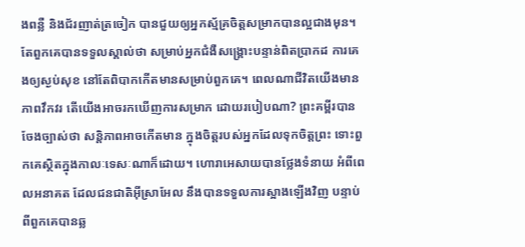ងពន្លឺ និងជ័រញាត់ត្រចៀក បានជួយឲ្យអ្នកស្ម័គ្រចិត្តសម្រាកបានល្អជាងមុន។ តែពួកគេបានទទួលស្គាល់ថា សម្រាប់អ្នកជំងឺសង្គ្រោះបន្ទាន់ពិតប្រាកដ ការគេងឲ្យស្ងប់សុខ នៅតែពិបាកកើតមានសម្រាប់ពួកគេ។ ពេលណាជីវិតយើងមានភាពវឹកវរ តើយើងអាចរកឃើញការសម្រាក ដោយរបៀបណា? ព្រះគម្ពីរបានចែងច្បាស់ថា សន្តិភាពអាចកើតមាន ក្នុងចិត្តរបស់អ្នកដែលទុកចិត្តព្រះ ទោះពួកគេស្ថិតក្នុងកាលៈទេសៈណាក៏ដោយ។ ហោរាអេសាយបានថ្លែងទំនាយ អំពីពេលអនាគត ដែលជនជាតិអ៊ីស្រាអែល នឹងបានទទួលការស្អាងឡើងវិញ បន្ទាប់ពីពួកគេបានឆ្ល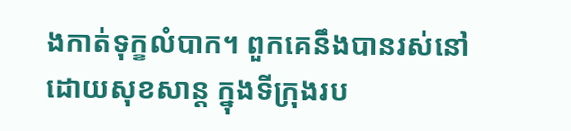ងកាត់ទុក្ខលំបាក។ ពួកគេនឹងបានរស់នៅដោយសុខសាន្ត ក្នុងទីក្រុងរប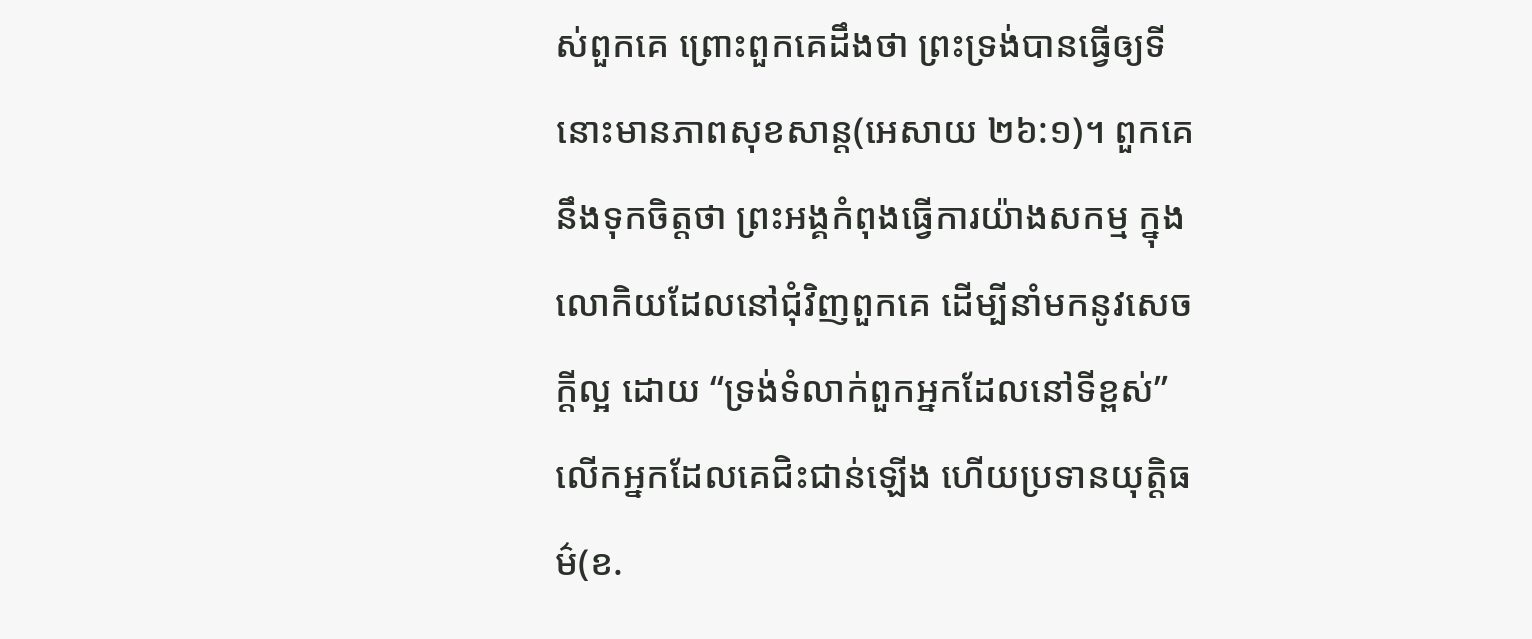ស់ពួកគេ ព្រោះពួកគេដឹងថា ព្រះទ្រង់បានធ្វើឲ្យទីនោះមានភាពសុខសាន្ត(អេសាយ ២៦:១)។ ពួកគេនឹងទុកចិត្តថា ព្រះអង្គកំពុងធ្វើការយ៉ាងសកម្ម ក្នុងលោកិយដែលនៅជុំវិញពួកគេ ដើម្បីនាំមកនូវសេចក្តីល្អ ដោយ “ទ្រង់ទំលាក់ពួកអ្នកដែលនៅទីខ្ពស់” លើកអ្នកដែលគេជិះជាន់ឡើង ហើយប្រទានយុត្តិធម៌(ខ.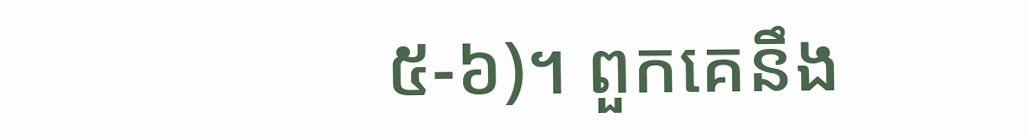៥-៦)។ ពួកគេនឹង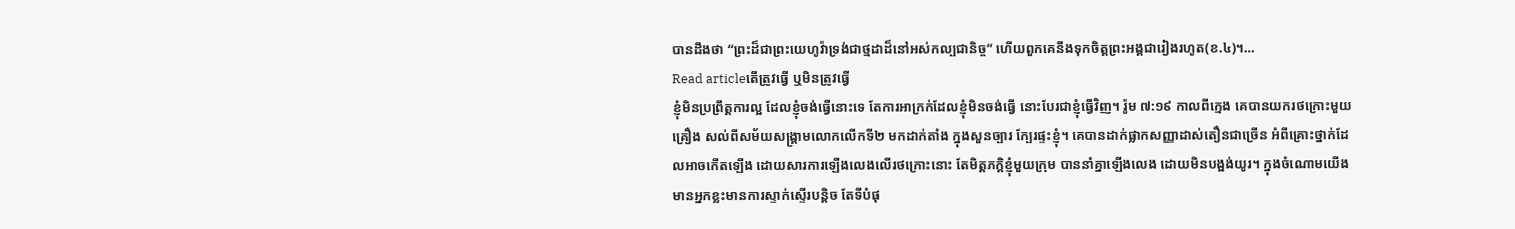បានដឹងថា “ព្រះដ៏ជាព្រះយេហូវ៉ាទ្រង់ជាថ្មដាដ៏នៅអស់កល្បជានិច្ច” ហើយពួកគេនឹងទុកចិត្តព្រះអង្គជារៀងរហូត(ខ.៤)។…
Read articleតើត្រូវធ្វើ ឬមិនត្រូវធ្វើ
ខ្ញុំមិនប្រព្រឹត្តការល្អ ដែលខ្ញុំចង់ធ្វើនោះទេ តែការអាក្រក់ដែលខ្ញុំមិនចង់ធ្វើ នោះបែរជាខ្ញុំធ្វើវិញ។ រ៉ូម ៧:១៩ កាលពីក្មេង គេបានយករថក្រោះមួយគ្រឿង សល់ពីសម័យសង្រ្គាមលោកលើកទី២ មកដាក់តាំង ក្នុងសួនច្បារ ក្បែរផ្ទះខ្ញុំ។ គេបានដាក់ផ្លាកសញ្ញាដាស់តឿនជាច្រើន អំពីគ្រោះថ្នាក់ដែលអាចកើតឡើង ដោយសារការឡើងលេងលើរថក្រោះនោះ តែមិត្តភក្តិខ្ញុំមួយក្រុម បាននាំគ្នាឡើងលេង ដោយមិនបង្អង់យូរ។ ក្នុងចំណោមយើង មានអ្នកខ្លះមានការស្ទាក់ស្ទើរបន្តិច តែទីបំផុ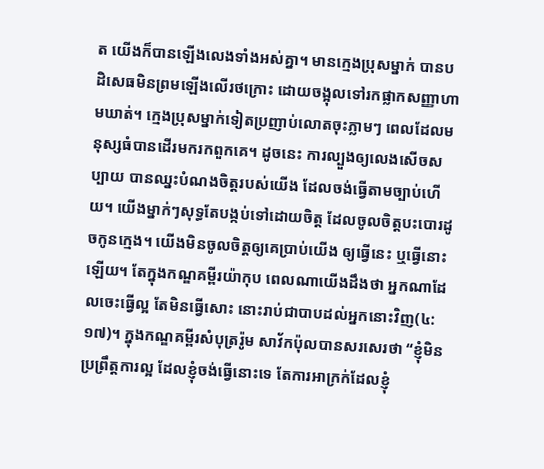ត យើងក៏បានឡើងលេងទាំងអស់គ្នា។ មានក្មេងប្រុសម្នាក់ បានបដិសេធមិនព្រមឡើងលើរថក្រោះ ដោយចង្អុលទៅរកផ្លាកសញ្ញាហាមឃាត់។ ក្មេងប្រុសម្នាក់ទៀតប្រញាប់លោតចុះភ្លាមៗ ពេលដែលមនុស្សធំបានដើរមករកពួកគេ។ ដូចនេះ ការល្បួងឲ្យលេងសើចសប្បាយ បានឈ្នះបំណងចិត្តរបស់យើង ដែលចង់ធ្វើតាមច្បាប់ហើយ។ យើងម្នាក់ៗសុទ្ធតែបង្កប់ទៅដោយចិត្ត ដែលចូលចិត្តបះបោរដូចកូនក្មេង។ យើងមិនចូលចិត្តឲ្យគេប្រាប់យើង ឲ្យធ្វើនេះ ឬធ្វើនោះឡើយ។ តែក្នុងកណ្ឌគម្ពីរយ៉ាកុប ពេលណាយើងដឹងថា អ្នកណាដែលចេះធ្វើល្អ តែមិនធ្វើសោះ នោះរាប់ជាបាបដល់អ្នកនោះវិញ(៤:១៧)។ ក្នុងកណ្ឌគម្ពីរសំបុត្ររ៉ូម សាវ័កប៉ុលបានសរសេរថា “ខ្ញុំមិនប្រព្រឹត្តការល្អ ដែលខ្ញុំចង់ធ្វើនោះទេ តែការអាក្រក់ដែលខ្ញុំ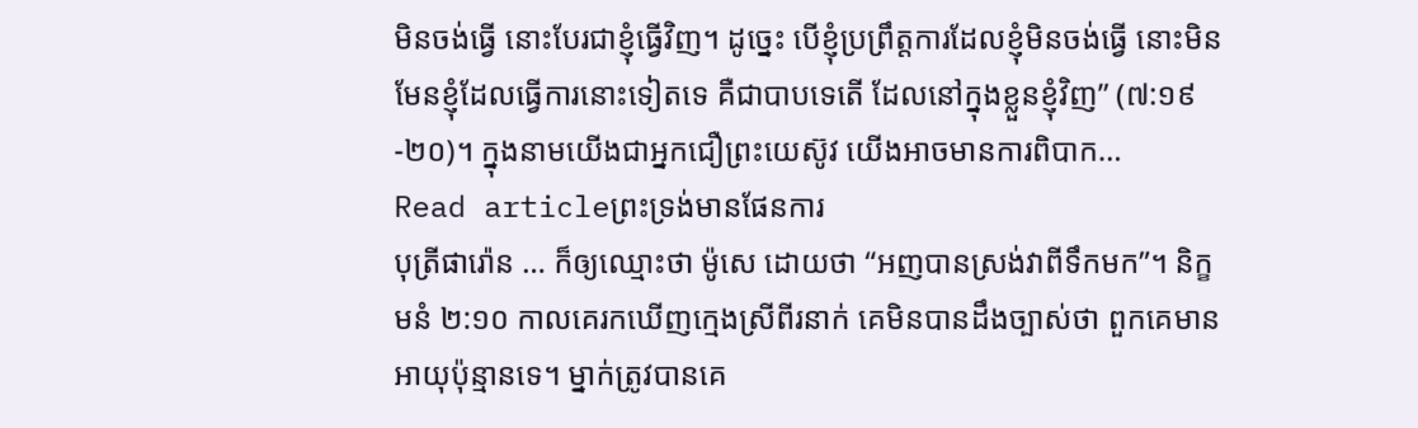មិនចង់ធ្វើ នោះបែរជាខ្ញុំធ្វើវិញ។ ដូច្នេះ បើខ្ញុំប្រព្រឹត្តការដែលខ្ញុំមិនចង់ធ្វើ នោះមិនមែនខ្ញុំដែលធ្វើការនោះទៀតទេ គឺជាបាបទេតើ ដែលនៅក្នុងខ្លួនខ្ញុំវិញ” (៧:១៩-២០)។ ក្នុងនាមយើងជាអ្នកជឿព្រះយេស៊ូវ យើងអាចមានការពិបាក…
Read articleព្រះទ្រង់មានផែនការ
បុត្រីផារ៉ោន … ក៏ឲ្យឈ្មោះថា ម៉ូសេ ដោយថា “អញបានស្រង់វាពីទឹកមក”។ និក្ខមនំ ២:១០ កាលគេរកឃើញក្មេងស្រីពីរនាក់ គេមិនបានដឹងច្បាស់ថា ពួកគេមានអាយុប៉ុន្មានទេ។ ម្នាក់ត្រូវបានគេ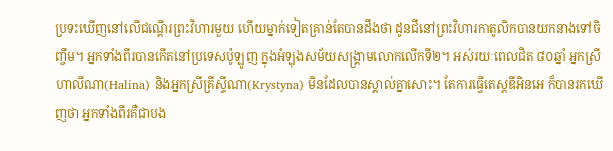ប្រទះឃើញនៅលើជណ្តើរព្រះវិហារមួយ ហើយម្នាក់ទៀតគ្រាន់តែបានដឹងថា ដូនជីនៅព្រះវិហារកាតូលិកបានយកនាងទៅចិញ្ចឹម។ អ្នកទាំងពីរបានកើតនៅប្រទេសប៉ូឡូញ ក្នុងអំឡុងសម័យសង្រ្គាមលោកលើកទី២។ អស់រយៈពេលជិត ៨០ឆ្នាំ អ្នកស្រីហាលីណា(Halina) និងអ្នកស្រីគ្រីស្ទីណា(Krystyna) មិនដែលបានស្គាល់គ្នាសោះ។ តែការធ្វើតេស្តឌីអិនអេ ក៏បានរកឃើញថា អ្នកទាំងពីរគឺជាបង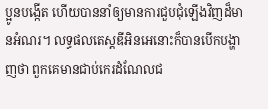ប្អូនបង្កើត ហើយបាននាំឲ្យមានការជួបជុំឡើងវិញដ៏មានអំណរ។ លទ្ធផលតេស្តឌីអិនអេនោះក៏បានបើកបង្ហាញថា ពួកគេមានជាប់កេរដំណែលជ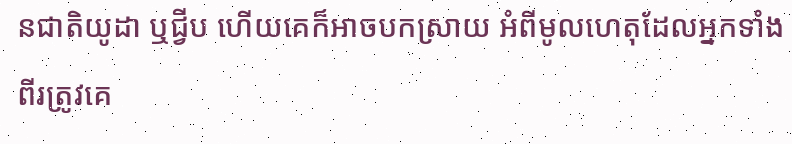នជាតិយូដា ឬជ្វីប ហើយគេក៏អាចបកស្រាយ អំពីមូលហេតុដែលអ្នកទាំងពីរត្រូវគេ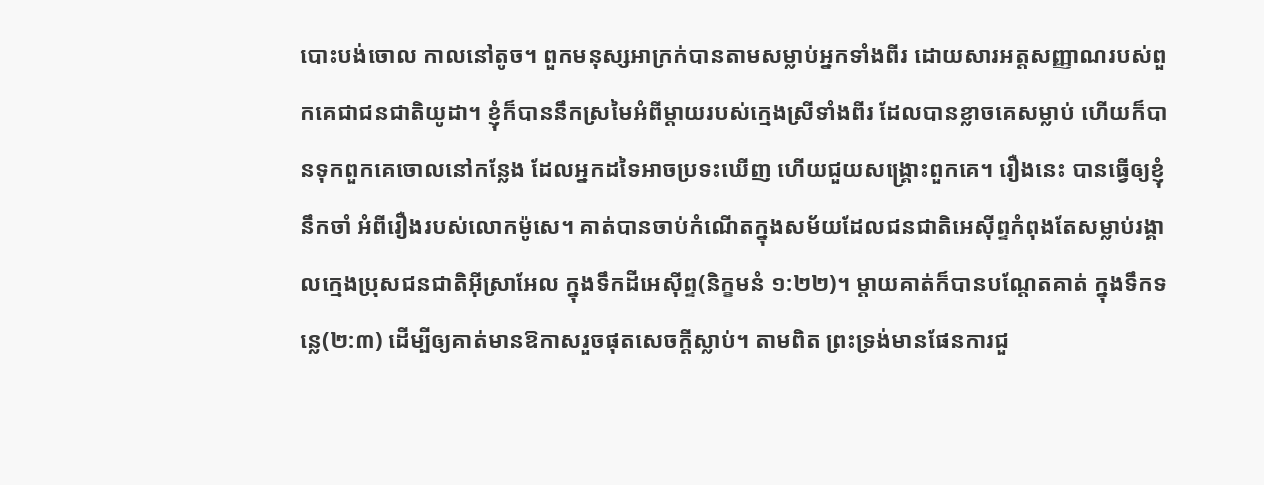បោះបង់ចោល កាលនៅតូច។ ពួកមនុស្សអាក្រក់បានតាមសម្លាប់អ្នកទាំងពីរ ដោយសារអត្តសញ្ញាណរបស់ពួកគេជាជនជាតិយូដា។ ខ្ញុំក៏បាននឹកស្រមៃអំពីម្តាយរបស់ក្មេងស្រីទាំងពីរ ដែលបានខ្លាចគេសម្លាប់ ហើយក៏បានទុកពួកគេចោលនៅកន្លែង ដែលអ្នកដទៃអាចប្រទះឃើញ ហើយជួយសង្រ្គោះពួកគេ។ រឿងនេះ បានធ្វើឲ្យខ្ញុំនឹកចាំ អំពីរឿងរបស់លោកម៉ូសេ។ គាត់បានចាប់កំណើតក្នុងសម័យដែលជនជាតិអេស៊ីព្ទកំពុងតែសម្លាប់រង្គាលក្មេងប្រុសជនជាតិអ៊ីស្រាអែល ក្នុងទឹកដីអេស៊ីព្ទ(និក្ខមនំ ១:២២)។ ម្តាយគាត់ក៏បានបណ្តែតគាត់ ក្នុងទឹកទន្លេ(២:៣) ដើម្បីឲ្យគាត់មានឱកាសរួចផុតសេចក្តីស្លាប់។ តាមពិត ព្រះទ្រង់មានផែនការជួ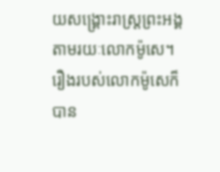យសង្រ្គោះរាស្រ្តព្រះអង្គ តាមរយៈលោកម៉ូសេ។ រឿងរបស់លោកម៉ូសេក៏បាន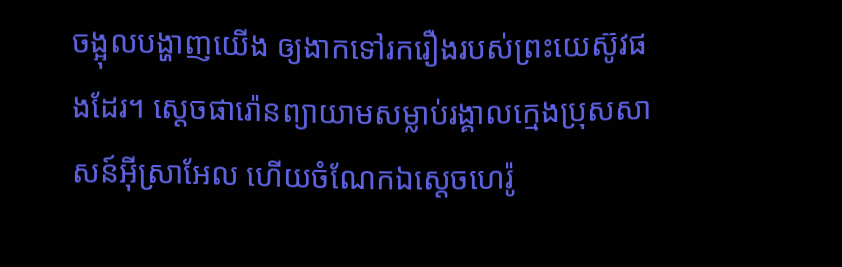ចង្អុលបង្ហាញយើង ឲ្យងាកទៅរករឿងរបស់ព្រះយេស៊ូវផងដែរ។ ស្តេចផារ៉ោនព្យាយាមសម្លាប់រង្គាលក្មេងប្រុសសាសន៍អ៊ីស្រាអែល ហើយចំណែកឯស្តេចហេរ៉ូ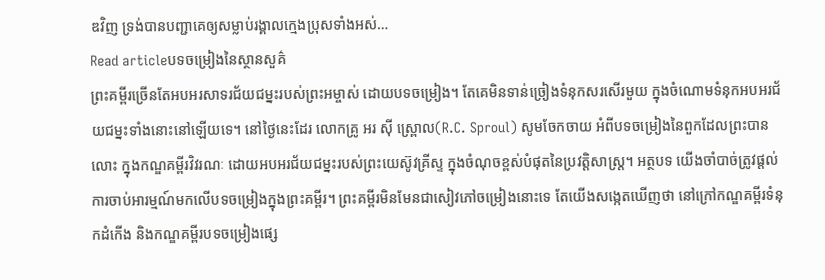ឌវិញ ទ្រង់បានបញ្ជាគេឲ្យសម្លាប់រង្គាលក្មេងប្រុសទាំងអស់…
Read articleបទចម្រៀងនៃស្ថានសួគ៌
ព្រះគម្ពីរច្រើនតែអបអរសាទរជ័យជម្នះរបស់ព្រះអម្ចាស់ ដោយបទចម្រៀង។ តែគេមិនទាន់ច្រៀងទំនុកសរសើរមួយ ក្នុងចំណោមទំនុកអបអរជ័យជម្នះទាំងនោះនៅឡើយទេ។ នៅថ្ងៃនេះដែរ លោកគ្រូ អរ ស៊ី ស្ព្រោល(R.C. Sproul) សូមចែកចាយ អំពីបទចម្រៀងនៃពួកដែលព្រះបានលោះ ក្នុងកណ្ឌគម្ពីរវិវរណៈ ដោយអបអរជ័យជម្នះរបស់ព្រះយេស៊ូវគ្រីស្ទ ក្នុងចំណុចខ្ពស់បំផុតនៃប្រវត្តិសាស្ត្រ។ អត្ថបទ យើងចាំបាច់ត្រូវផ្តល់ការចាប់អារម្មណ៍មកលើបទចម្រៀងក្នុងព្រះគម្ពីរ។ ព្រះគម្ពីរមិនមែនជាសៀវភៅចម្រៀងនោះទេ តែយើងសង្កេតឃើញថា នៅក្រៅកណ្ឌគម្ពីរទំនុកដំកើង និងកណ្ឌគម្ពីរបទចម្រៀងផ្សេ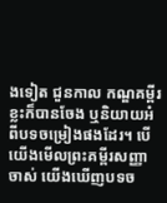ងទៀត ជួនកាល កណ្ឌគម្ពីរខ្លះក៏បានចែង ឬនិយាយអំពីបទចម្រៀងផងដែរ។ បើយើងមើលព្រះគម្ពីរសញ្ញាចាស់ យើងឃើញបទច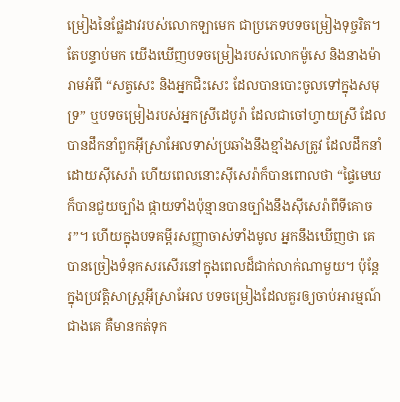ម្រៀងនៃផ្លែដាវរបស់លោកឡាមេក ជាប្រភេទបទចម្រៀងទុច្ចរិត។ តែបន្ទាប់មក យើងឃើញបទចម្រៀងរបស់លោកម៉ូសេ និងនាងម៉ារាមអំពី “សត្វសេះ និងអ្នកជិះសេះ ដែលបានបោះចូលទៅក្នុងសមុទ្រ” ឬបទចម្រៀងរបស់អ្នកស្រីដេបូរ៉ា ដែលជាចៅហ្វាយស្រី ដែលបានដឹកនាំពួកអ៊ីស្រាអែលទាស់ប្រឆាំងនឹងខ្មាំងសត្រូវ ដែលដឹកនាំដោយស៊ីសេរ៉ា ហើយពេលនោះស៊ីសេរ៉ាក៏បានពោលថា “ផ្ទៃមេឃក៏បានជួយច្បាំង ផ្កាយទាំងប៉ុន្មានបានច្បាំងនឹងស៊ីសេរ៉ាពីទីគោចរ”។ ហើយក្នុងបទគម្ពីរសញ្ញាចាស់ទាំងមូល អ្នកនឹងឃើញថា គេបានច្រៀងទំនុកសរសើរនៅក្នុងពេលដ៏ជាក់លាក់ណាមួយ។ ប៉ុន្តែ ក្នុងប្រវត្តិសាស្រ្តអ៊ីស្រាអែល បទចម្រៀងដែលគួរឲ្យចាប់អារម្មណ៍ជាងគេ គឺមានកត់ទុក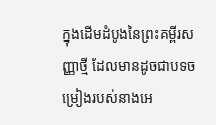ក្នុងដើមដំបូងនៃព្រះគម្ពីរសញ្ញាថ្មី ដែលមានដូចជាបទចម្រៀងរបស់នាងអេ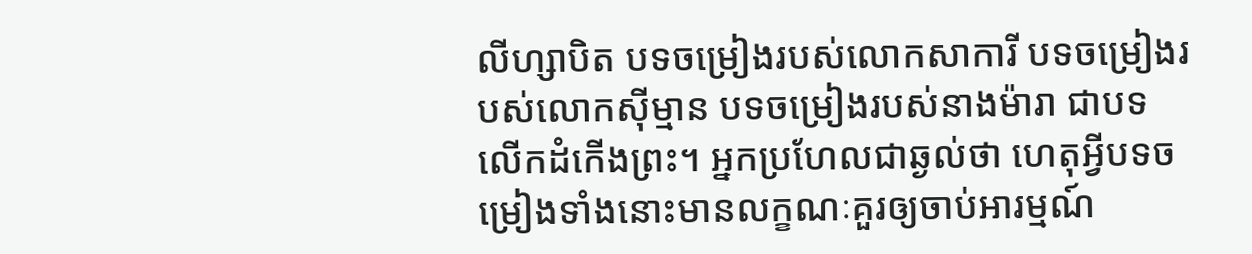លីហ្សាបិត បទចម្រៀងរបស់លោកសាការី បទចម្រៀងរបស់លោកស៊ីម្មាន បទចម្រៀងរបស់នាងម៉ារា ជាបទលើកដំកើងព្រះ។ អ្នកប្រហែលជាឆ្ងល់ថា ហេតុអ្វីបទចម្រៀងទាំងនោះមានលក្ខណៈគួរឲ្យចាប់អារម្មណ៍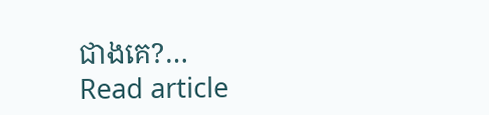ជាងគេ?…
Read article